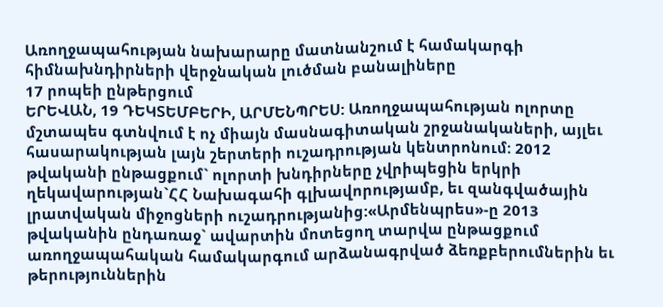Առողջապահության նախարարը մատնանշում է համակարգի հիմնախնդիրների վերջնական լուծման բանալիները
17 րոպեի ընթերցում
ԵՐԵՎԱՆ, 19 ԴԵԿՏԵՄԲԵՐԻ, ԱՐՄԵՆՊՐԵՍ: Առողջապահության ոլորտը մշտապես գտնվում է ոչ միայն մասնագիտական շրջանակաների, այլեւ հասարակության լայն շերտերի ուշադրության կենտրոնում: 2012 թվականի ընթացքում` ոլորտի խնդիրները չվրիպեցին երկրի ղեկավարության`ՀՀ Նախագահի գլխավորությամբ, եւ զանգվածային լրատվական միջոցների ուշադրությանից:«Արմենպրես»-ը 2013 թվականին ընդառաջ` ավարտին մոտեցող տարվա ընթացքում առողջապահական համակարգում արձանագրված ձեռքբերումներին եւ թերություններին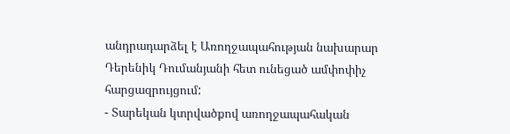անդրադարձել է Առողջապահության նախարար Դերենիկ Դումանյանի հետ ունեցած ամփոփիչ հարցազրույցում:
- Տարեկան կտրվածքով առողջապահական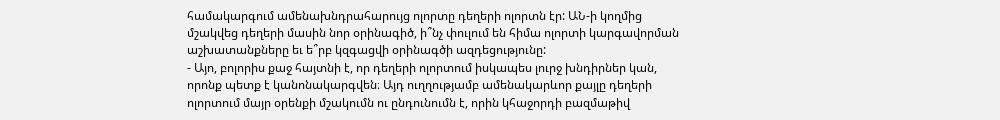համակարգում ամենախնդրահարույց ոլորտը դեղերի ոլորտն էր: ԱՆ-ի կողմից մշակվեց դեղերի մասին նոր օրինագիծ, ի՞նչ փուլում են հիմա ոլորտի կարգավորման աշխատանքները եւ ե՞րբ կզգացվի օրինագծի ազդեցությունը:
- Այո, բոլորիս քաջ հայտնի է, որ դեղերի ոլորտում իսկապես լուրջ խնդիրներ կան, որոնք պետք է կանոնակարգվեն։ Այդ ուղղությամբ ամենակարևոր քայլը դեղերի ոլորտում մայր օրենքի մշակումն ու ընդունումն է, որին կհաջորդի բազմաթիվ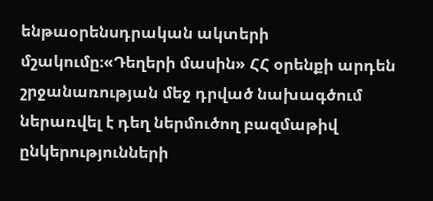ենթաօրենսդրական ակտերի մշակումը։«Դեղերի մասին» ՀՀ օրենքի արդեն շրջանառության մեջ դրված նախագծում ներառվել է դեղ ներմուծող բազմաթիվ ընկերությունների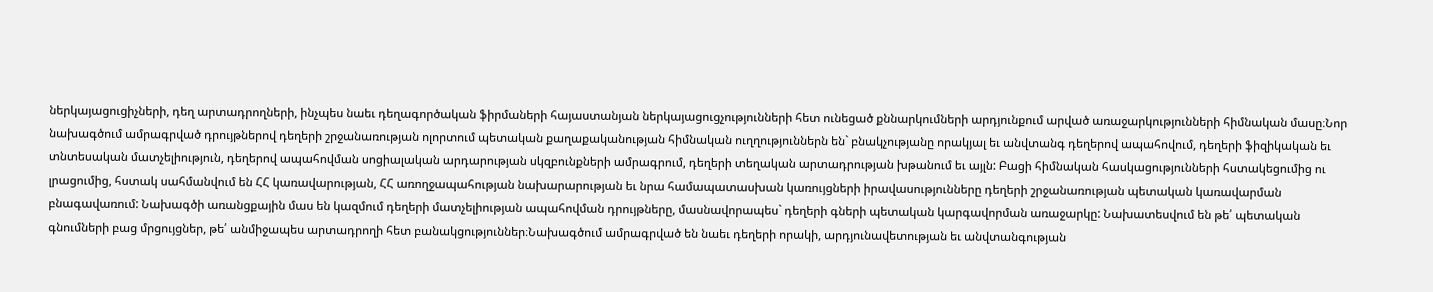ներկայացուցիչների, դեղ արտադրողների, ինչպես նաեւ դեղագործական ֆիրմաների հայաստանյան ներկայացուցչությունների հետ ունեցած քննարկումների արդյունքում արված առաջարկությունների հիմնական մասը։Նոր նախագծում ամրագրված դրույթներով դեղերի շրջանառության ոլորտում պետական քաղաքականության հիմնական ուղղություններն են` բնակչությանը որակյալ եւ անվտանգ դեղերով ապահովում, դեղերի ֆիզիկական եւ տնտեսական մատչելիություն, դեղերով ապահովման սոցիալական արդարության սկզբունքների ամրագրում, դեղերի տեղական արտադրության խթանում եւ այլն: Բացի հիմնական հասկացությունների հստակեցումից ու լրացումից, հստակ սահմանվում են ՀՀ կառավարության, ՀՀ առողջապահության նախարարության եւ նրա համապատասխան կառույցների իրավասությունները դեղերի շրջանառության պետական կառավարման բնագավառում: Նախագծի առանցքային մաս են կազմում դեղերի մատչելիության ապահովման դրույթները, մասնավորապես` դեղերի գների պետական կարգավորման առաջարկը: Նախատեսվում են թե՛ պետական գնումների բաց մրցույցներ, թե՛ անմիջապես արտադրողի հետ բանակցություններ։Նախագծում ամրագրված են նաեւ դեղերի որակի, արդյունավետության եւ անվտանգության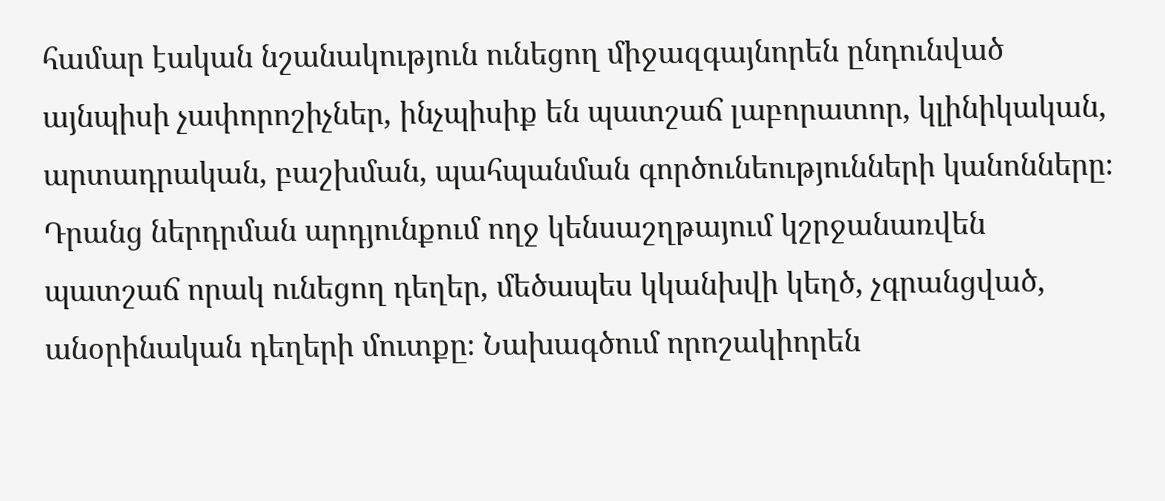համար էական նշանակություն ունեցող միջազգայնորեն ընդունված այնպիսի չափորոշիչներ, ինչպիսիք են պատշաճ լաբորատոր, կլինիկական, արտադրական, բաշխման, պահպանման գործունեությունների կանոնները։ Դրանց ներդրման արդյունքում ողջ կենսաշղթայում կշրջանառվեն պատշաճ որակ ունեցող դեղեր, մեծապես կկանխվի կեղծ, չգրանցված, անօրինական դեղերի մուտքը։ Նախագծում որոշակիորեն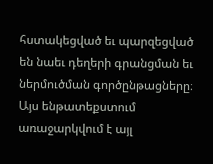հստակեցված եւ պարզեցված են նաեւ դեղերի գրանցման եւ ներմուծման գործընթացները։ Այս ենթատեքստում առաջարկվում է այլ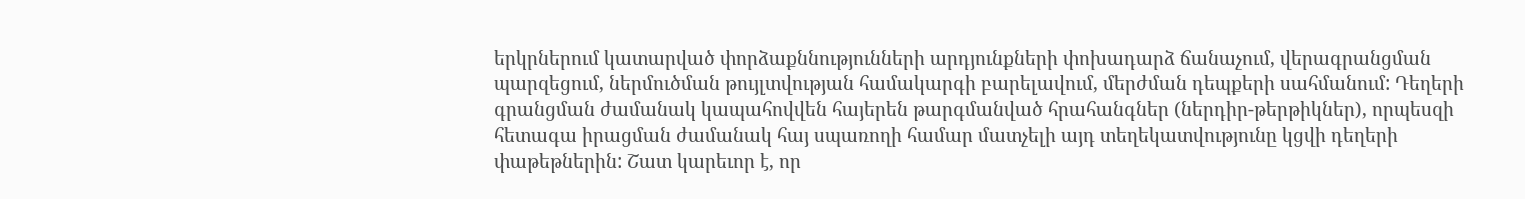երկրներում կատարված փորձաքննությունների արդյունքների փոխադարձ ճանաչում, վերագրանցման պարզեցում, ներմուծման թույլտվության համակարգի բարելավում, մերժման դեպքերի սահմանում: Դեղերի գրանցման ժամանակ կապահովվեն հայերեն թարգմանված հրահանգներ (ներդիր-թերթիկներ), որպեսզի հետագա իրացման ժամանակ հայ սպառողի համար մատչելի այդ տեղեկատվությունը կցվի դեղերի փաթեթներին: Շատ կարեւոր է, որ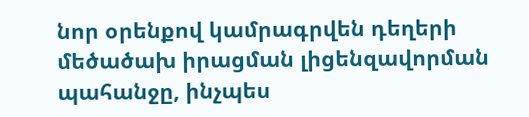նոր օրենքով կամրագրվեն դեղերի մեծածախ իրացման լիցենզավորման պահանջը, ինչպես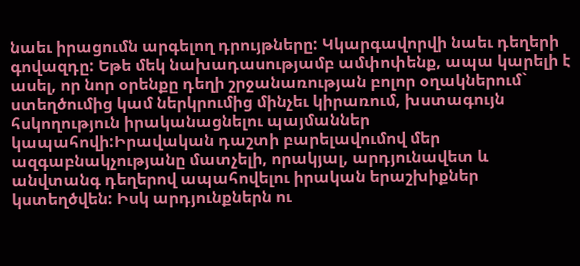նաեւ իրացումն արգելող դրույթները: Կկարգավորվի նաեւ դեղերի գովազդը: Եթե մեկ նախադասությամբ ամփոփենք, ապա կարելի է ասել, որ նոր օրենքը դեղի շրջանառության բոլոր օղակներում` ստեղծումից կամ ներկրումից մինչեւ կիրառում, խստագույն հսկողություն իրականացնելու պայմաններ կապահովի:Իրավական դաշտի բարելավումով մեր ազգաբնակչությանը մատչելի, որակյալ, արդյունավետ և անվտանգ դեղերով ապահովելու իրական երաշխիքներ կստեղծվեն: Իսկ արդյունքներն ու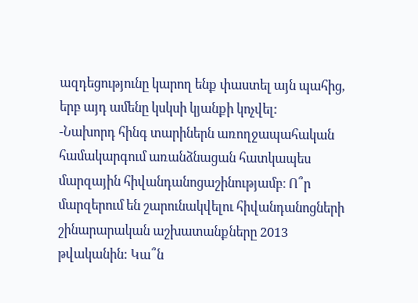ազդեցությունը կարող ենք փաստել այն պահից, երբ այդ ամենը կսկսի կյանքի կոչվել:
-Նախորդ հինգ տարիներն առողջապահական համակարգում առանձնացան հատկապես մարզային հիվանդանոցաշինությամբ։ Ո՞ր մարզերում են շարունակվելու հիվանդանոցների շինարարական աշխատանքները 2013 թվականին: Կա՞ն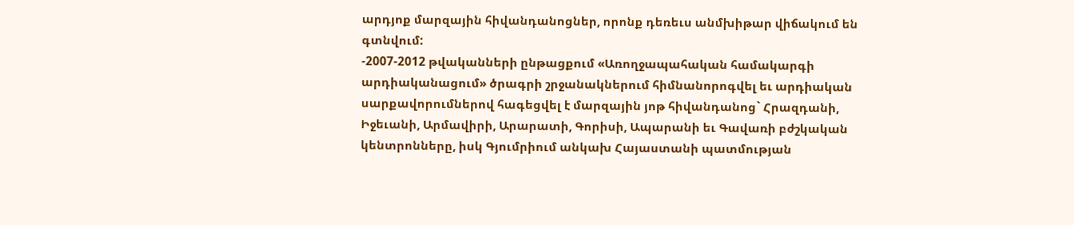արդյոք մարզային հիվանդանոցներ, որոնք դեռեւս անմխիթար վիճակում են գտնվում:
-2007-2012 թվականների ընթացքում «Առողջապահական համակարգի արդիականացում» ծրագրի շրջանակներում հիմնանորոգվել եւ արդիական սարքավորումներով հագեցվել է մարզային յոթ հիվանդանոց` Հրազդանի, Իջեւանի, Արմավիրի, Արարատի, Գորիսի, Ապարանի եւ Գավառի բժշկական կենտրոնները, իսկ Գյումրիում անկախ Հայաստանի պատմության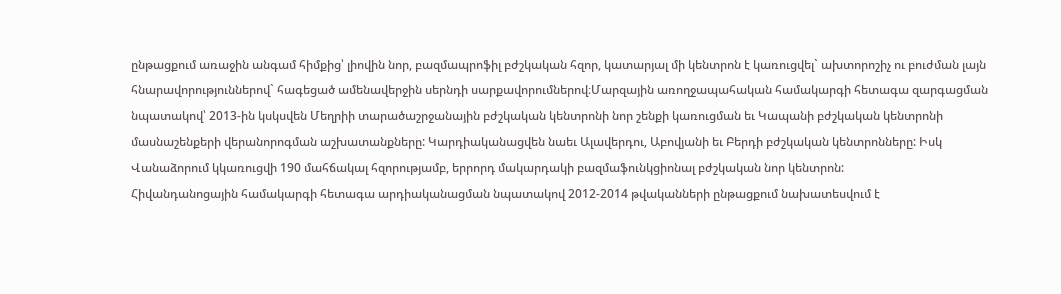ընթացքում առաջին անգամ հիմքից՝ լիովին նոր, բազմապրոֆիլ բժշկական հզոր, կատարյալ մի կենտրոն է կառուցվել` ախտորոշիչ ու բուժման լայն հնարավորություններով` հագեցած ամենավերջին սերնդի սարքավորումներով։Մարզային առողջապահական համակարգի հետագա զարգացման նպատակով՝ 2013-ին կսկսվեն Մեղրիի տարածաշրջանային բժշկական կենտրոնի նոր շենքի կառուցման եւ Կապանի բժշկական կենտրոնի մասնաշենքերի վերանորոգման աշխատանքները: Կարդիականացվեն նաեւ Ալավերդու, Աբովյանի եւ Բերդի բժշկական կենտրոնները: Իսկ Վանաձորում կկառուցվի 190 մահճակալ հզորությամբ, երրորդ մակարդակի բազմաֆունկցիոնալ բժշկական նոր կենտրոն:
Հիվանդանոցային համակարգի հետագա արդիականացման նպատակով 2012-2014 թվականների ընթացքում նախատեսվում է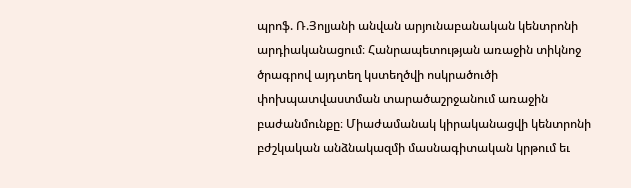պրոֆ. Ռ.Յոլյանի անվան արյունաբանական կենտրոնի արդիականացում։ Հանրապետության առաջին տիկնոջ ծրագրով այդտեղ կստեղծվի ոսկրածուծի փոխպատվաստման տարածաշրջանում առաջին բաժանմունքը։ Միաժամանակ կիրականացվի կենտրոնի բժշկական անձնակազմի մասնագիտական կրթում եւ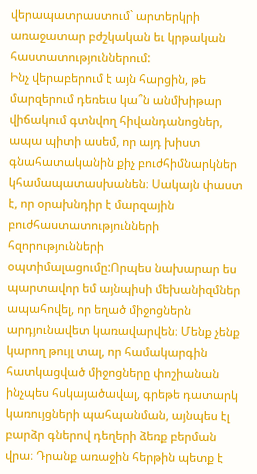վերապատրաստում` արտերկրի առաջատար բժշկական եւ կրթական հաստատություններում:
Ինչ վերաբերում է այն հարցին, թե մարզերում դեռեւս կա՞ն անմխիթար վիճակում գտնվող հիվանդանոցներ, ապա պիտի ասեմ, որ այդ խիստ գնահատականին քիչ բուժհիմնարկներ կհամապատասխանեն։ Սակայն փաստ է, որ օրախնդիր է մարզային բուժհաստատությունների հզորությունների օպտիմալացումը:Որպես նախարար ես պարտավոր եմ այնպիսի մեխանիզմներ ապահովել, որ եղած միջոցներն արդյունավետ կառավարվեն։ Մենք չենք կարող թույլ տալ, որ համակարգին հատկացված միջոցները փոշիանան ինչպես հսկայածավալ, գրեթե դատարկ կառույցների պահպանման, այնպես էլ բարձր գներով դեղերի ձեռք բերման վրա։ Դրանք առաջին հերթին պետք է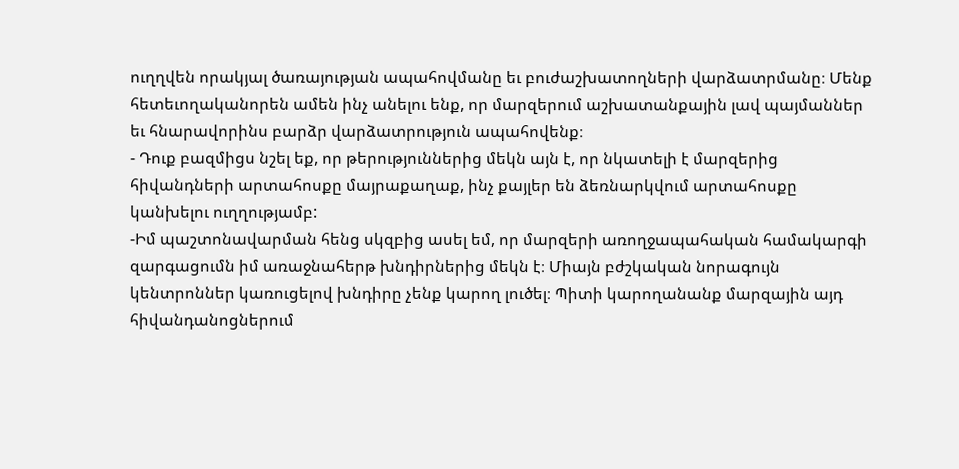ուղղվեն որակյալ ծառայության ապահովմանը եւ բուժաշխատողների վարձատրմանը։ Մենք հետեւողականորեն ամեն ինչ անելու ենք, որ մարզերում աշխատանքային լավ պայմաններ եւ հնարավորինս բարձր վարձատրություն ապահովենք։
- Դուք բազմիցս նշել եք, որ թերություններից մեկն այն է, որ նկատելի է մարզերից հիվանդների արտահոսքը մայրաքաղաք, ինչ քայլեր են ձեռնարկվում արտահոսքը կանխելու ուղղությամբ:
-Իմ պաշտոնավարման հենց սկզբից ասել եմ, որ մարզերի առողջապահական համակարգի զարգացումն իմ առաջնահերթ խնդիրներից մեկն է։ Միայն բժշկական նորագույն կենտրոններ կառուցելով խնդիրը չենք կարող լուծել։ Պիտի կարողանանք մարզային այդ հիվանդանոցներում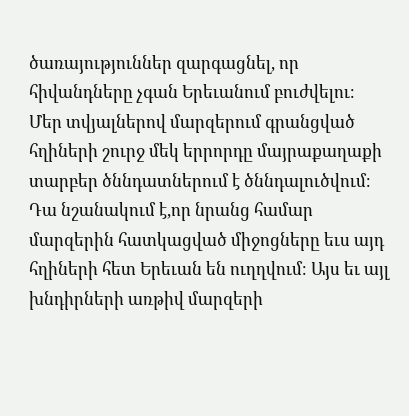ծառայություններ զարգացնել, որ հիվանդները չգան Երեւանում բուժվելու։ Մեր տվյալներով մարզերում գրանցված հղիների շուրջ մեկ երրորդը մայրաքաղաքի տարբեր ծննդատներում է ծննդալուծվում։ Դա նշանակում է,որ նրանց համար մարզերին հատկացված միջոցները եւս այդ հղիների հետ Երեւան են ուղղվում։ Այս եւ այլ խնդիրների առթիվ մարզերի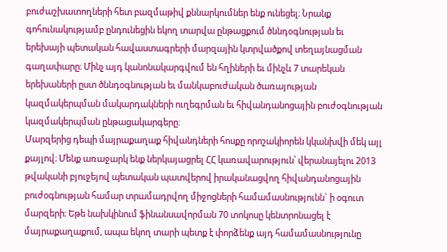բուժաշխատողների հետ բազմաթիվ քննարկումներ ենք ունեցել։ Նրանք գոհունակությամբ ընդունեցին եկող տարվա ընթացքում ծննդօգնության եւ երեխայի պետական հավաստագրերի մարզային կտրվածքով տեղայնացման գաղափարը։ Մինչ այդ կանոնակարգվում են հղիների եւ մինչև 7 տարեկան երեխաների ըստ ծննդօգնության եւ մանկաբուժական ծառայության կազմակերպման մակարդակների ուղեգրման եւ հիվանդանոցային բուժօգնության կազմակերպման ընթացակարգերը:
Մարզերից դեպի մայրաքաղաք հիվանդների հոսքը որոշակիորեն կկանխվի մեկ այլ քայլով։ Մենք առաջարկ ենք ներկայացրել ՀՀ կառավարություն՝ վերանայելու 2013 թվականի բյուջեյով պետական պատվերով իրականացվող հիվանդանոցային բուժօգնության համար տրամադրվող միջոցների համամասնությունն` ի օգուտ մարզերի։ Եթե նախկինում ֆինանսավորման 70 տոկոսը կենտրոնացել է մայրաքաղաքում, ապա եկող տարի պետք է փորձենք այդ համամասնությունը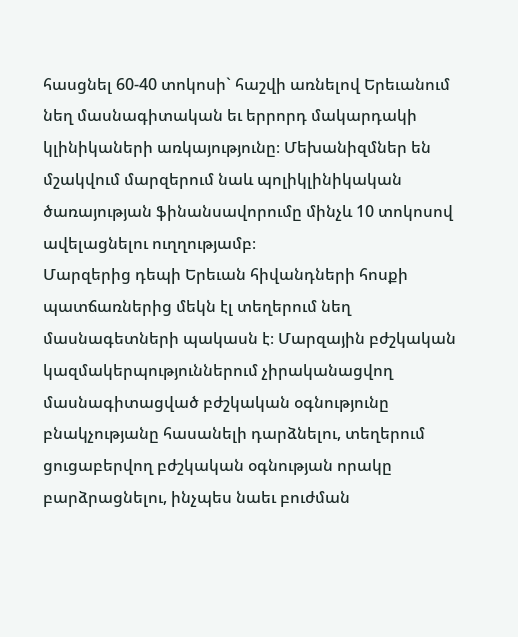հասցնել 60-40 տոկոսի` հաշվի առնելով Երեւանում նեղ մասնագիտական եւ երրորդ մակարդակի կլինիկաների առկայությունը։ Մեխանիզմներ են մշակվում մարզերում նաև պոլիկլինիկական ծառայության ֆինանսավորումը մինչև 10 տոկոսով ավելացնելու ուղղությամբ։
Մարզերից դեպի Երեւան հիվանդների հոսքի պատճառներից մեկն էլ տեղերում նեղ մասնագետների պակասն է։ Մարզային բժշկական կազմակերպություններում չիրականացվող մասնագիտացված բժշկական օգնությունը բնակչությանը հասանելի դարձնելու, տեղերում ցուցաբերվող բժշկական օգնության որակը բարձրացնելու, ինչպես նաեւ բուժման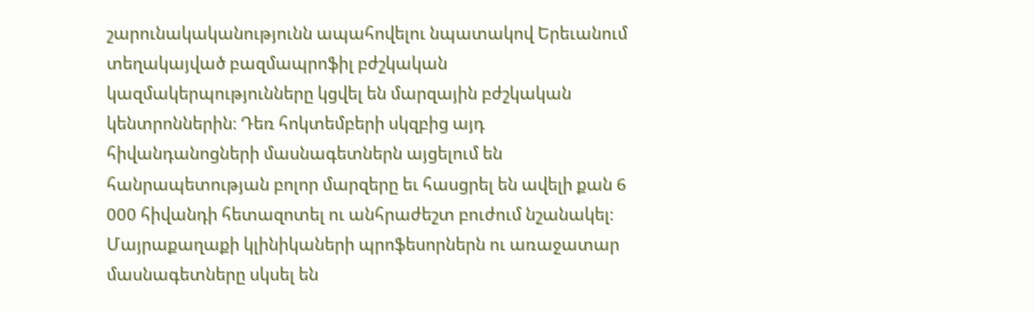շարունակականությունն ապահովելու նպատակով Երեւանում տեղակայված բազմապրոֆիլ բժշկական կազմակերպությունները կցվել են մարզային բժշկական կենտրոններին։ Դեռ հոկտեմբերի սկզբից այդ հիվանդանոցների մասնագետներն այցելում են հանրապետության բոլոր մարզերը եւ հասցրել են ավելի քան 6 000 հիվանդի հետազոտել ու անհրաժեշտ բուժում նշանակել։ Մայրաքաղաքի կլինիկաների պրոֆեսորներն ու առաջատար մասնագետները սկսել են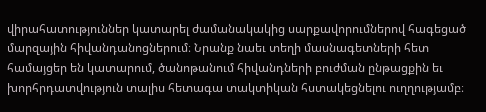վիրահատություններ կատարել ժամանակակից սարքավորումներով հագեցած մարզային հիվանդանոցներում։ Նրանք նաեւ տեղի մասնագետների հետ համայցեր են կատարում, ծանոթանում հիվանդների բուժման ընթացքին եւ խորհրդատվություն տալիս հետագա տակտիկան հստակեցնելու ուղղությամբ։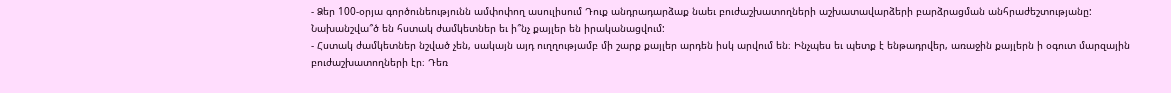- Ձեր 100-օրյա գործունեությունն ամփոփող ասուլիսում Դուք անդրադարձաք նաեւ բուժաշխատողների աշխատավարձերի բարձրացման անհրաժեշտությանը: Նախանշվա՞ծ են հստակ ժամկետներ եւ ի՞նչ քայլեր են իրականացվում:
- Հստակ ժամկետներ նշված չեն, սակայն այդ ուղղությամբ մի շարք քայլեր արդեն իսկ արվում են։ Ինչպես եւ պետք է ենթադրվեր, առաջին քայլերն ի օգուտ մարզային բուժաշխատողների էր։ Դեռ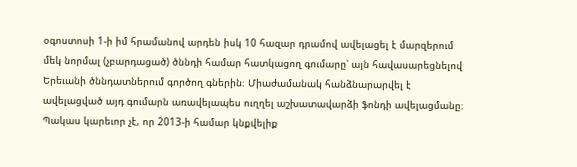օգոստոսի 1-ի իմ հրամանով արդեն իսկ 10 հազար դրամով ավելացել է մարզերում մեկ նորմալ (չբարդացած) ծննդի համար հատկացող գումարը՝ այն հավասարեցնելով Երեւանի ծննդատներում գործող գներին։ Միաժամանակ հանձնարարվել է ավելացված այդ գումարն առավելապես ուղղել աշխատավարձի ֆոնդի ավելացմանը։
Պակաս կարեւոր չէ, որ 2013-ի համար կնքվելիք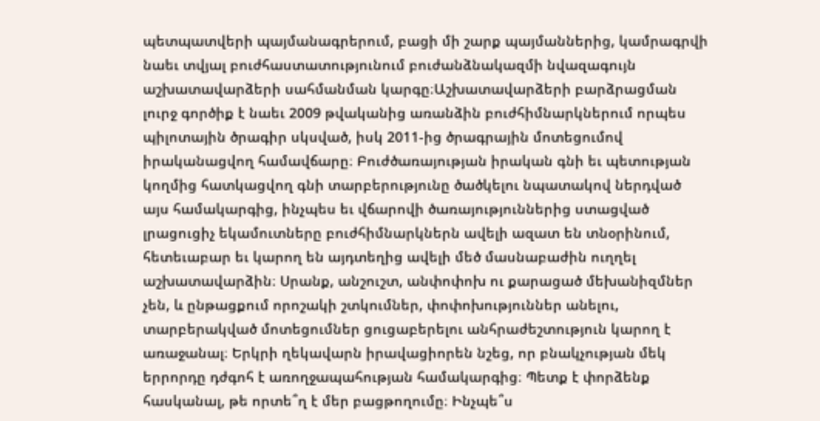պետպատվերի պայմանագրերում, բացի մի շարք պայմաններից, կամրագրվի նաեւ տվյալ բուժհաստատությունում բուժանձնակազմի նվազագույն աշխատավարձերի սահմանման կարգը։Աշխատավարձերի բարձրացման լուրջ գործիք է նաեւ 2009 թվականից առանձին բուժհիմնարկներում որպես պիլոտային ծրագիր սկսված, իսկ 2011-ից ծրագրային մոտեցումով իրականացվող համավճարը։ Բուժծառայության իրական գնի եւ պետության կողմից հատկացվող գնի տարբերությունը ծածկելու նպատակով ներդված այս համակարգից, ինչպես եւ վճարովի ծառայություններից ստացված լրացուցիչ եկամուտները բուժհիմնարկներն ավելի ազատ են տնօրինում, հետեւաբար եւ կարող են այդտեղից ավելի մեծ մասնաբաժին ուղղել աշխատավարձին։ Սրանք, անշուշտ, անփոփոխ ու քարացած մեխանիզմներ չեն, և ընթացքում որոշակի շտկումներ, փոփոխություններ անելու, տարբերակված մոտեցումներ ցուցաբերելու անհրաժեշտություն կարող է առաջանալ։ Երկրի ղեկավարն իրավացիորեն նշեց, որ բնակչության մեկ երրորդը դժգոհ է առողջապահության համակարգից։ Պետք է փորձենք հասկանալ, թե որտե՞ղ է մեր բացթողումը։ Ինչպե՞ս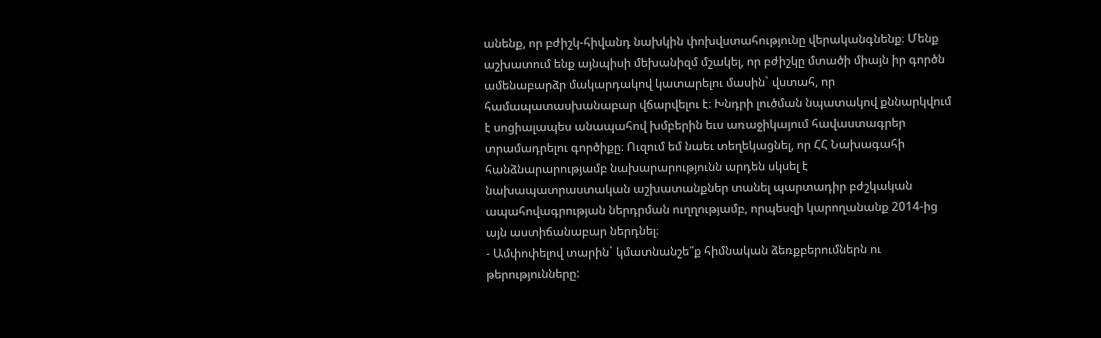անենք, որ բժիշկ-հիվանդ նախկին փոխվստահությունը վերականգնենք։ Մենք աշխատում ենք այնպիսի մեխանիզմ մշակել, որ բժիշկը մտածի միայն իր գործն ամենաբարձր մակարդակով կատարելու մասին` վստահ, որ համապատասխանաբար վճարվելու է։ Խնդրի լուծման նպատակով քննարկվում է սոցիալապես անապահով խմբերին եւս առաջիկայում հավաստագրեր տրամադրելու գործիքը։ Ուզում եմ նաեւ տեղեկացնել, որ ՀՀ Նախագահի հանձնարարությամբ նախարարությունն արդեն սկսել է նախապատրաստական աշխատանքներ տանել պարտադիր բժշկական ապահովագրության ներդրման ուղղությամբ, որպեսզի կարողանանք 2014-ից այն աստիճանաբար ներդնել։
- Ամփոփելով տարին` կմատնանշե՞ք հիմնական ձեռքբերումներն ու թերությունները: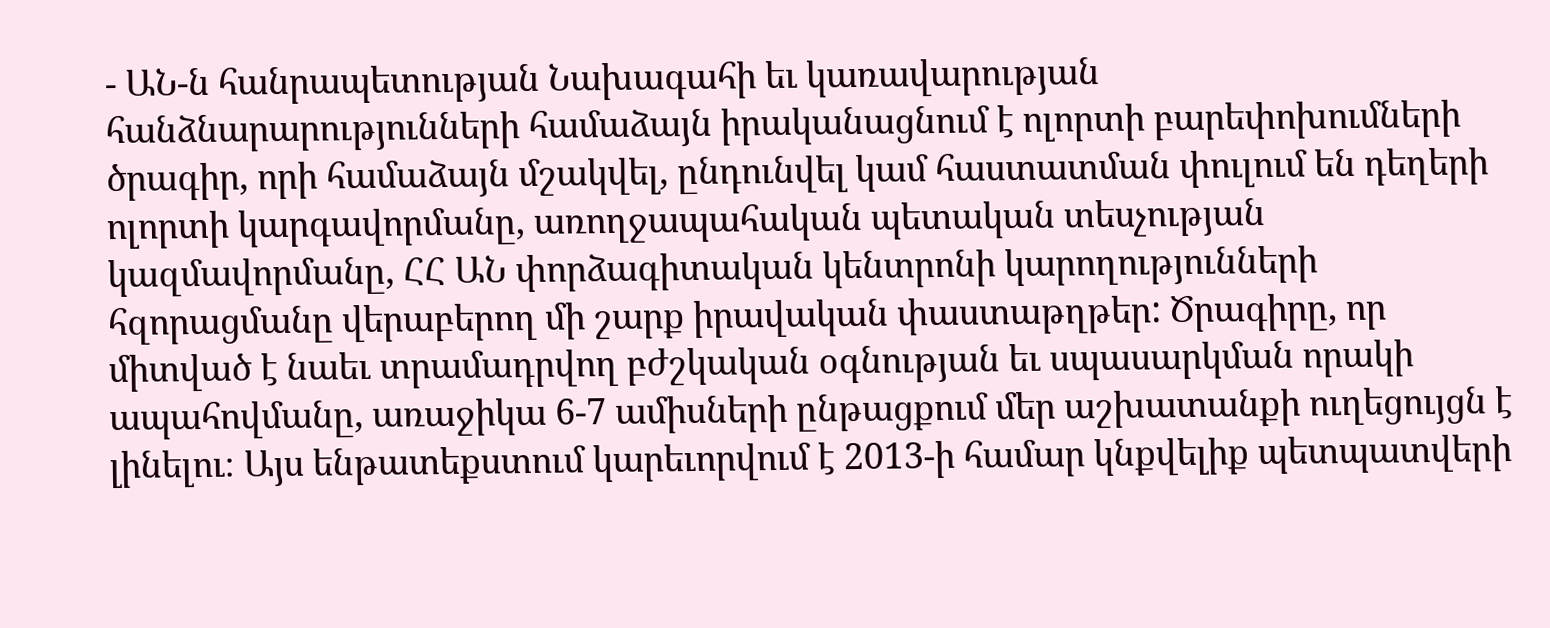- ԱՆ-ն հանրապետության Նախագահի եւ կառավարության հանձնարարությունների համաձայն իրականացնում է ոլորտի բարեփոխումների ծրագիր, որի համաձայն մշակվել, ընդունվել կամ հաստատման փուլում են դեղերի ոլորտի կարգավորմանը, առողջապահական պետական տեսչության կազմավորմանը, ՀՀ ԱՆ փորձագիտական կենտրոնի կարողությունների հզորացմանը վերաբերող մի շարք իրավական փաստաթղթեր: Ծրագիրը, որ միտված է նաեւ տրամադրվող բժշկական օգնության եւ սպասարկման որակի ապահովմանը, առաջիկա 6-7 ամիսների ընթացքում մեր աշխատանքի ուղեցույցն է լինելու։ Այս ենթատեքստում կարեւորվում է 2013-ի համար կնքվելիք պետպատվերի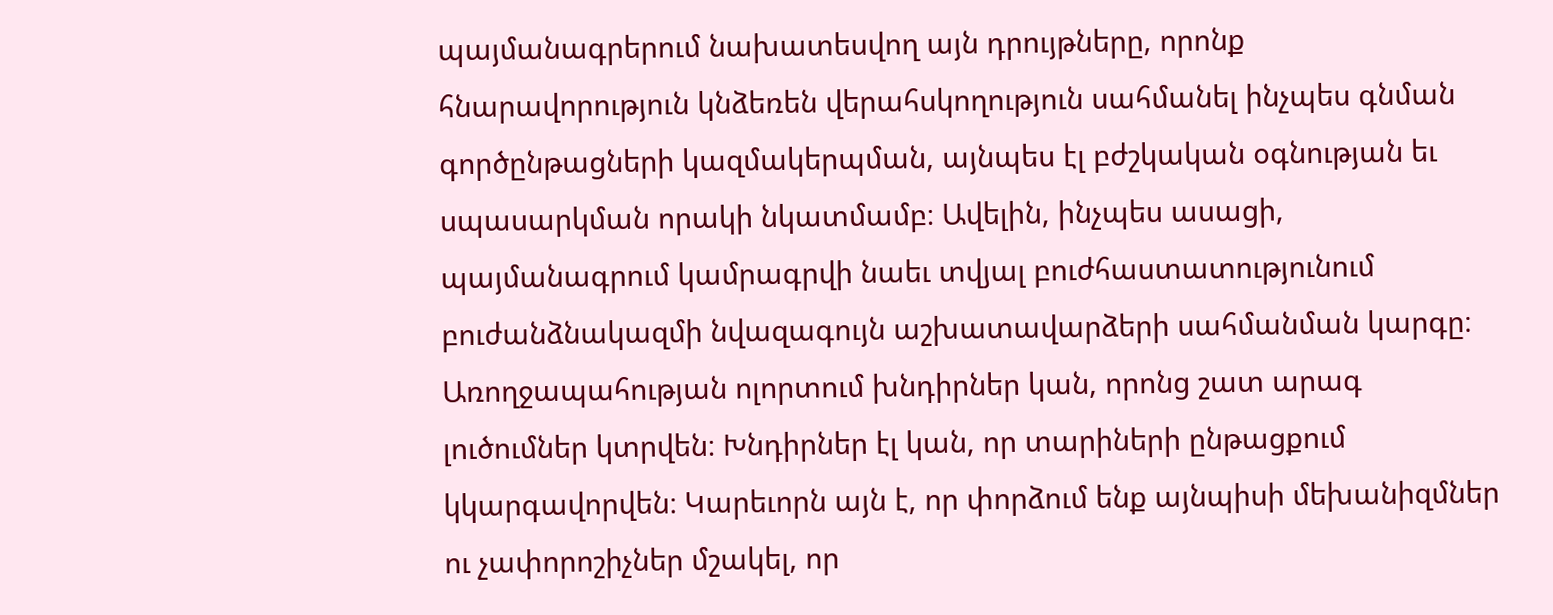պայմանագրերում նախատեսվող այն դրույթները, որոնք հնարավորություն կնձեռեն վերահսկողություն սահմանել ինչպես գնման գործընթացների կազմակերպման, այնպես էլ բժշկական օգնության եւ սպասարկման որակի նկատմամբ։ Ավելին, ինչպես ասացի, պայմանագրում կամրագրվի նաեւ տվյալ բուժհաստատությունում բուժանձնակազմի նվազագույն աշխատավարձերի սահմանման կարգը։ Առողջապահության ոլորտում խնդիրներ կան, որոնց շատ արագ լուծումներ կտրվեն։ Խնդիրներ էլ կան, որ տարիների ընթացքում կկարգավորվեն։ Կարեւորն այն է, որ փորձում ենք այնպիսի մեխանիզմներ ու չափորոշիչներ մշակել, որ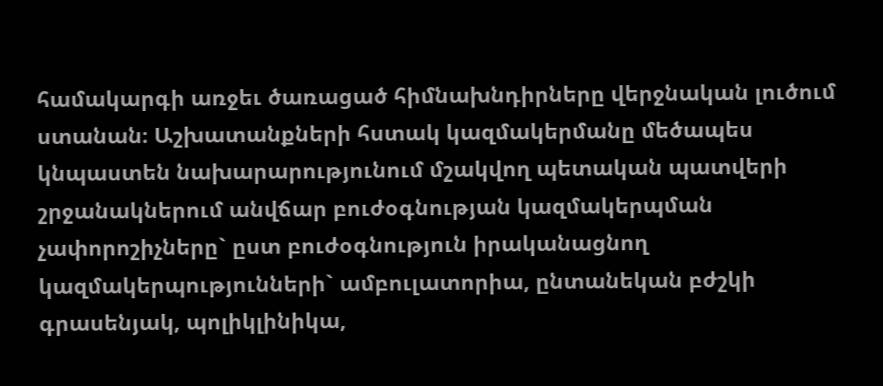համակարգի առջեւ ծառացած հիմնախնդիրները վերջնական լուծում ստանան։ Աշխատանքների հստակ կազմակերմանը մեծապես կնպաստեն նախարարությունում մշակվող պետական պատվերի շրջանակներում անվճար բուժօգնության կազմակերպման չափորոշիչները` ըստ բուժօգնություն իրականացնող կազմակերպությունների` ամբուլատորիա, ընտանեկան բժշկի գրասենյակ, պոլիկլինիկա,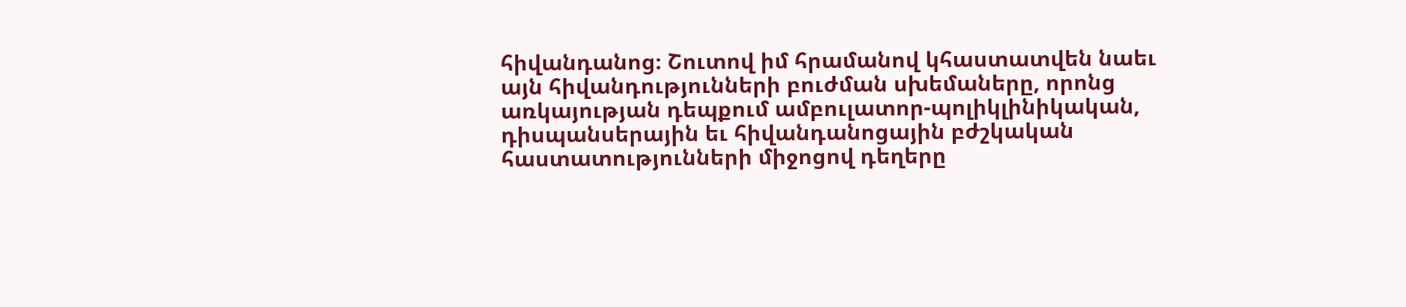հիվանդանոց։ Շուտով իմ հրամանով կհաստատվեն նաեւ այն հիվանդությունների բուժման սխեմաները, որոնց առկայության դեպքում ամբուլատոր-պոլիկլինիկական, դիսպանսերային եւ հիվանդանոցային բժշկական հաստատությունների միջոցով դեղերը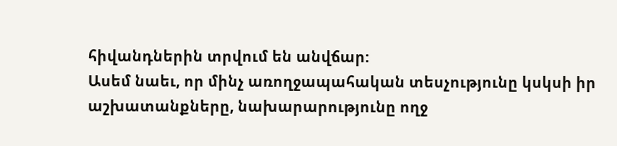հիվանդներին տրվում են անվճար:
Ասեմ նաեւ, որ մինչ առողջապահական տեսչությունը կսկսի իր աշխատանքները, նախարարությունը ողջ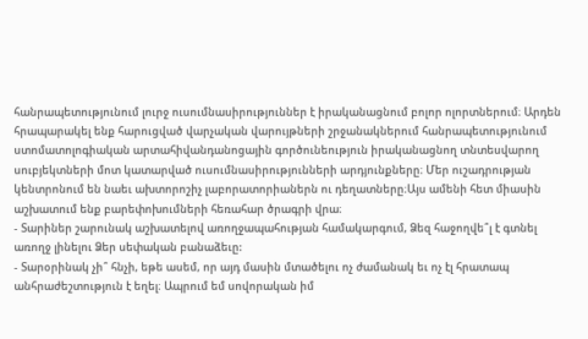հանրապետությունում լուրջ ուսումնասիրություններ է իրականացնում բոլոր ոլորտներում։ Արդեն հրապարակել ենք հարուցված վարչական վարույթների շրջանակներում հանրապետությունում ստոմատոլոգիական արտահիվանդանոցային գործունեություն իրականացնող տնտեսվարող սուբյեկտների մոտ կատարված ուսումնասիրությունների արդյունքները։ Մեր ուշադրության կենտրոնում են նաեւ ախտորոշիչ լաբորատորիաներն ու դեղատները։Այս ամենի հետ միասին աշխատում ենք բարեփոխումների հեռահար ծրագրի վրա։
- Տարիներ շարունակ աշխատելով առողջապահության համակարգում, Ձեզ հաջողվե՞լ է գտնել առողջ լինելու Ձեր սեփական բանաձեւը:
- Տարօրինակ չի՞ հնչի, եթե ասեմ, որ այդ մասին մտածելու ոչ ժամանակ եւ ոչ էլ հրատապ անհրաժեշտություն է եղել։ Ապրում եմ սովորական իմ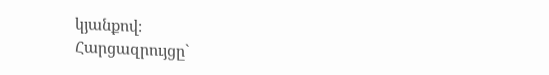կյանքով։
Հարցազրույցը`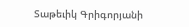Տաթեւիկ Գրիգորյանի